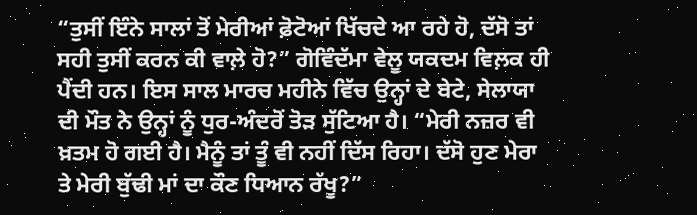“ਤੁਸੀਂ ਇੰਨੇ ਸਾਲਾਂ ਤੋਂ ਮੇਰੀਆਂ ਫ਼ੋਟੋਆਂ ਖਿੱਚਦੇ ਆ ਰਹੇ ਹੋ, ਦੱਸੋ ਤਾਂ ਸਹੀ ਤੁਸੀਂ ਕਰਨ ਕੀ ਵਾਲ਼ੇ ਹੋ?” ਗੋਵਿੰਦੱਮਾ ਵੇਲੂ ਯਕਦਮ ਵਿਲ਼ਕ ਹੀ ਪੈਂਦੀ ਹਨ। ਇਸ ਸਾਲ ਮਾਰਚ ਮਹੀਨੇ ਵਿੱਚ ਉਨ੍ਹਾਂ ਦੇ ਬੇਟੇ, ਸੇਲਾਯਾ ਦੀ ਮੌਤ ਨੇ ਉਨ੍ਹਾਂ ਨੂੰ ਧੁਰ-ਅੰਦਰੋਂ ਤੋੜ ਸੁੱਟਿਆ ਹੈ। “ਮੇਰੀ ਨਜ਼ਰ ਵੀ ਖ਼ਤਮ ਹੋ ਗਈ ਹੈ। ਮੈਨੂੰ ਤਾਂ ਤੂੰ ਵੀ ਨਹੀਂ ਦਿੱਸ ਰਿਹਾ। ਦੱਸੋ ਹੁਣ ਮੇਰਾ ਤੇ ਮੇਰੀ ਬੁੱਢੀ ਮਾਂ ਦਾ ਕੌਣ ਧਿਆਨ ਰੱਖੂ?”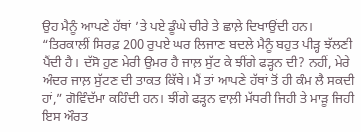ਉਹ ਮੈਨੂੰ ਆਪਣੇ ਹੱਥਾਂ ’ਤੇ ਪਏ ਡੂੰਘੇ ਚੀਰੇ ਤੇ ਛਾਲ਼ੇ ਦਿਖਾਉਂਦੀ ਹਨ। “ਤਿਰਕਾਲੀਂ ਸਿਰਫ਼ 200 ਰੁਪਏ ਘਰ ਲਿਜਾਣ ਬਦਲੇ ਮੈਨੂੰ ਬਹੁਤ ਪੀੜ੍ਹ ਝੱਲਣੀ ਪੈਂਦੀ ਹੈ। ਦੱਸੋ ਹੁਣ ਮੇਰੀ ਉਮਰ ਹੈ ਜਾਲ਼ ਸੁੱਟ ਕੇ ਝੀਂਗੇ ਫੜ੍ਹਨ ਦੀ? ਨਹੀਂ, ਮੇਰੇ ਅੰਦਰ ਜਾਲ਼ ਸੁੱਟਣ ਦੀ ਤਾਕਤ ਕਿੱਥੇ। ਮੈਂ ਤਾਂ ਆਪਣੇ ਹੱਥਾਂ ਤੋਂ ਹੀ ਕੰਮ ਲੈ ਸਕਦੀ ਹਾਂ,” ਗੋਵਿੰਦੱਮਾ ਕਹਿੰਦੀ ਹਨ। ਝੀਂਗੇ ਫੜ੍ਹਨ ਵਾਲ਼ੀ ਮੱਧਰੀ ਜਿਹੀ ਤੇ ਮਾੜੂ ਜਿਹੀ ਇਸ ਔਰਤ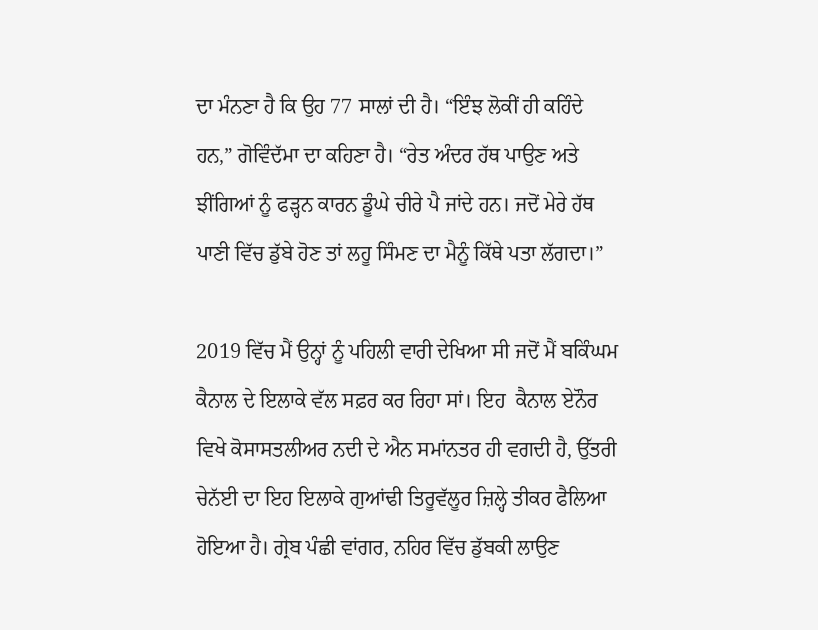ਦਾ ਮੰਨਣਾ ਹੈ ਕਿ ਉਹ 77 ਸਾਲਾਂ ਦੀ ਹੈ। “ਇੰਝ ਲੋਕੀਂ ਹੀ ਕਹਿੰਦੇ ਹਨ,” ਗੋਵਿੰਦੱਮਾ ਦਾ ਕਹਿਣਾ ਹੈ। “ਰੇਤ ਅੰਦਰ ਹੱਥ ਪਾਉਣ ਅਤੇ ਝੀਂਗਿਆਂ ਨੂੰ ਫੜ੍ਹਨ ਕਾਰਨ ਡੂੰਘੇ ਚੀਰੇ ਪੈ ਜਾਂਦੇ ਹਨ। ਜਦੋਂ ਮੇਰੇ ਹੱਥ ਪਾਣੀ ਵਿੱਚ ਡੁੱਬੇ ਹੋਣ ਤਾਂ ਲਹੂ ਸਿੰਮਣ ਦਾ ਮੈਨੂੰ ਕਿੱਥੇ ਪਤਾ ਲੱਗਦਾ।”

2019 ਵਿੱਚ ਮੈਂ ਉਨ੍ਹਾਂ ਨੂੰ ਪਹਿਲੀ ਵਾਰੀ ਦੇਖਿਆ ਸੀ ਜਦੋਂ ਮੈਂ ਬਕਿੰਘਮ ਕੈਨਾਲ ਦੇ ਇਲਾਕੇ ਵੱਲ ਸਫ਼ਰ ਕਰ ਰਿਹਾ ਸਾਂ। ਇਹ  ਕੈਨਾਲ ਏਨੌਰ ਵਿਖੇ ਕੋਸਾਸਤਲੀਅਰ ਨਦੀ ਦੇ ਐਨ ਸਮਾਂਨਤਰ ਹੀ ਵਗਦੀ ਹੈ, ਉੱਤਰੀ ਚੇਨੱਈ ਦਾ ਇਹ ਇਲਾਕੇ ਗੁਆਂਢੀ ਤਿਰੂਵੱਲੂਰ ਜ਼ਿਲ੍ਹੇ ਤੀਕਰ ਫੈਲਿਆ ਹੋਇਆ ਹੈ। ਗ੍ਰੇਬ ਪੰਛੀ ਵਾਂਗਰ, ਨਹਿਰ ਵਿੱਚ ਡੁੱਬਕੀ ਲਾਉਣ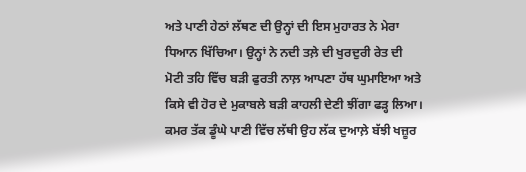ਅਤੇ ਪਾਣੀ ਹੇਠਾਂ ਲੱਥਣ ਦੀ ਉਨ੍ਹਾਂ ਦੀ ਇਸ ਮੁਹਾਰਤ ਨੇ ਮੇਰਾ ਧਿਆਨ ਖਿੱਚਿਆ। ਉਨ੍ਹਾਂ ਨੇ ਨਦੀ ਤਲ਼ੇ ਦੀ ਖੁਰਦੁਰੀ ਰੇਤ ਦੀ ਮੋਟੀ ਤਹਿ ਵਿੱਚ ਬੜੀ ਫੁਰਤੀ ਨਾਲ਼ ਆਪਣਾ ਹੱਥ ਘੁਮਾਇਆ ਅਤੇ ਕਿਸੇ ਵੀ ਹੋਰ ਦੇ ਮੁਕਾਬਲੇ ਬੜੀ ਕਾਹਲੀ ਦੇਣੀ ਝੀਂਗਾ ਫੜ੍ਹ ਲਿਆ। ਕਮਰ ਤੱਕ ਡੂੰਘੇ ਪਾਣੀ ਵਿੱਚ ਲੱਥੀ ਉਹ ਲੱਕ ਦੁਆਲ਼ੇ ਬੱਝੀ ਖਜ਼ੂਰ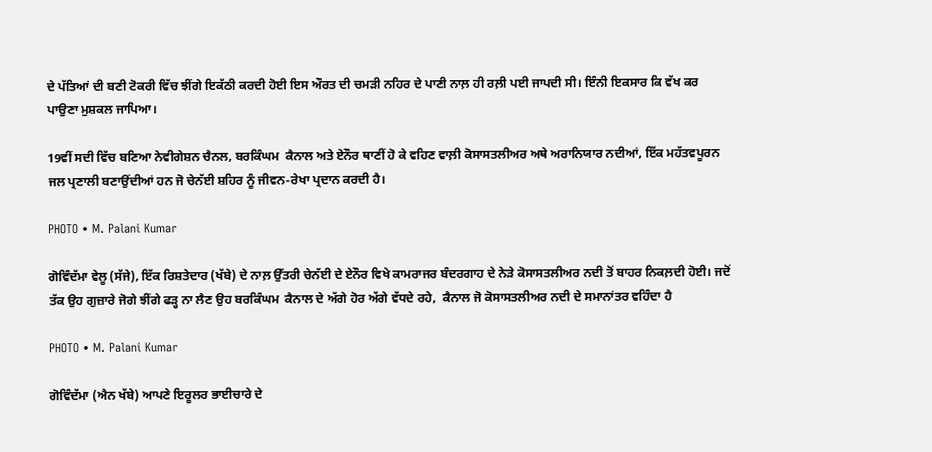ਦੇ ਪੱਤਿਆਂ ਦੀ ਬਣੀ ਟੋਕਰੀ ਵਿੱਚ ਝੀਂਗੇ ਇਕੱਠੀ ਕਰਦੀ ਹੋਈ ਇਸ ਔਰਤ ਦੀ ਚਮੜੀ ਨਹਿਰ ਦੇ ਪਾਣੀ ਨਾਲ਼ ਹੀ ਰਲ਼ੀ ਪਈ ਜਾਪਦੀ ਸੀ। ਇੰਨੀ ਇਕਸਾਰ ਕਿ ਵੱਖ ਕਰ ਪਾਉਣਾ ਮੁਸ਼ਕਲ ਜਾਪਿਆ।

19ਵੀਂ ਸਦੀ ਵਿੱਚ ਬਣਿਆ ਨੇਵੀਗੇਸ਼ਨ ਚੈਨਲ, ਬਰਕਿੰਘਮ  ਕੈਨਾਲ ਅਤੇ ਏਨੌਰ ਥਾਣੀਂ ਹੋ ਕੇ ਵਹਿਣ ਵਾਲ਼ੀ ਕੋਸਾਸਤਲੀਅਰ ਅਥੇ ਅਰਾਨਿਯਾਰ ਨਦੀਆਂ, ਇੱਕ ਮਹੱਤਵਪੂਰਨ ਜਲ ਪ੍ਰਣਾਲੀ ਬਣਾਉਂਦੀਆਂ ਹਨ ਜੋ ਚੇਨੱਈ ਸ਼ਹਿਰ ਨੂੰ ਜੀਵਨ-ਰੇਖਾ ਪ੍ਰਦਾਨ ਕਰਦੀ ਹੈ।

PHOTO • M. Palani Kumar

ਗੋਵਿੰਦੱਮਾ ਵੇਲੂ (ਸੱਜੇ), ਇੱਕ ਰਿਸ਼ਤੇਦਾਰ (ਖੱਬੇ) ਦੇ ਨਾਲ਼ ਉੱਤਰੀ ਚੇਨੱਈ ਦੇ ਏਨੌਰ ਵਿਖੇ ਕਾਮਰਾਜਰ ਬੰਦਰਗਾਹ ਦੇ ਨੇੜੇ ਕੋਸਾਸਤਲੀਅਰ ਨਦੀ ਤੋਂ ਬਾਹਰ ਨਿਕਲ਼ਦੀ ਹੋਈ। ਜਦੋਂ ਤੱਕ ਉਹ ਗੁਜ਼ਾਰੇ ਜੋਗੇ ਝੀਂਗੇ ਫੜ੍ਹ ਨਾ ਲੈਣ ਉਹ ਬਰਕਿੰਘਮ  ਕੈਨਾਲ ਦੇ ਅੱਗੇ ਹੋਰ ਅੱਗੇ ਵੱਧਦੇ ਰਹੇ,  ਕੈਨਾਲ ਜੋ ਕੋਸਾਸਤਲੀਅਰ ਨਦੀ ਦੇ ਸਮਾਨਾਂਤਰ ਵਹਿੰਦਾ ਹੈ

PHOTO • M. Palani Kumar

ਗੋਵਿੰਦੱਮਾ (ਐਨ ਖੱਬੇ) ਆਪਣੇ ਇਰੂਲਰ ਭਾਈਚਾਰੇ ਦੇ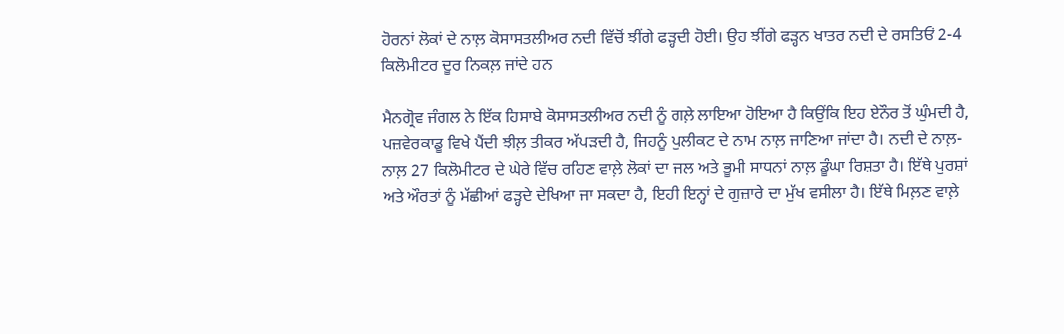ਹੋਰਨਾਂ ਲੋਕਾਂ ਦੇ ਨਾਲ਼ ਕੋਸਾਸਤਲੀਅਰ ਨਦੀ ਵਿੱਚੋਂ ਝੀਂਗੇ ਫੜ੍ਹਦੀ ਹੋਈ। ਉਹ ਝੀਂਗੇ ਫੜ੍ਹਨ ਖਾਤਰ ਨਦੀ ਦੇ ਰਸਤਿਓਂ 2-4 ਕਿਲੋਮੀਟਰ ਦੂਰ ਨਿਕਲ਼ ਜਾਂਦੇ ਹਨ

ਮੈਨਗ੍ਰੋਵ ਜੰਗਲ ਨੇ ਇੱਕ ਹਿਸਾਬੇ ਕੋਸਾਸਤਲੀਅਰ ਨਦੀ ਨੂੰ ਗਲ਼ੇ ਲਾਇਆ ਹੋਇਆ ਹੈ ਕਿਉਂਕਿ ਇਹ ਏਨੌਰ ਤੋਂ ਘੁੰਮਦੀ ਹੈ, ਪਜ਼ਵੇਰਕਾਡੂ ਵਿਖੇ ਪੈਂਦੀ ਝੀਲ਼ ਤੀਕਰ ਅੱਪੜਦੀ ਹੈ, ਜਿਹਨੂੰ ਪੁਲੀਕਟ ਦੇ ਨਾਮ ਨਾਲ਼ ਜਾਣਿਆ ਜਾਂਦਾ ਹੈ। ਨਦੀ ਦੇ ਨਾਲ਼-ਨਾਲ਼ 27 ਕਿਲੋਮੀਟਰ ਦੇ ਘੇਰੇ ਵਿੱਚ ਰਹਿਣ ਵਾਲ਼ੇ ਲੋਕਾਂ ਦਾ ਜਲ ਅਤੇ ਭੂਮੀ ਸਾਧਨਾਂ ਨਾਲ਼ ਡੂੰਘਾ ਰਿਸ਼ਤਾ ਹੈ। ਇੱਥੇ ਪੁਰਸ਼ਾਂ ਅਤੇ ਔਰਤਾਂ ਨੂੰ ਮੱਛੀਆਂ ਫੜ੍ਹਦੇ ਦੇਖਿਆ ਜਾ ਸਕਦਾ ਹੈ, ਇਹੀ ਇਨ੍ਹਾਂ ਦੇ ਗੁਜ਼ਾਰੇ ਦਾ ਮੁੱਖ ਵਸੀਲਾ ਹੈ। ਇੱਥੇ ਮਿਲ਼ਣ ਵਾਲ਼ੇ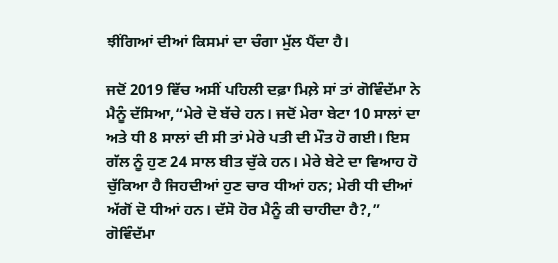ਝੀਂਗਿਆਂ ਦੀਆਂ ਕਿਸਮਾਂ ਦਾ ਚੰਗਾ ਮੁੱਲ ਪੈਂਦਾ ਹੈ।

ਜਦੋਂ 2019 ਵਿੱਚ ਅਸੀਂ ਪਹਿਲੀ ਦਫ਼ਾ ਮਿਲ਼ੇ ਸਾਂ ਤਾਂ ਗੋਵਿੰਦੱਮਾ ਨੇ ਮੈਨੂੰ ਦੱਸਿਆ,“ਮੇਰੇ ਦੋ ਬੱਚੇ ਹਨ। ਜਦੋਂ ਮੇਰਾ ਬੇਟਾ 10 ਸਾਲਾਂ ਦਾ ਅਤੇ ਧੀ 8 ਸਾਲਾਂ ਦੀ ਸੀ ਤਾਂ ਮੇਰੇ ਪਤੀ ਦੀ ਮੌਤ ਹੋ ਗਈ। ਇਸ ਗੱਲ ਨੂੰ ਹੁਣ 24 ਸਾਲ ਬੀਤ ਚੁੱਕੇ ਹਨ। ਮੇਰੇ ਬੇਟੇ ਦਾ ਵਿਆਹ ਹੋ ਚੁੱਕਿਆ ਹੈ ਜਿਹਦੀਆਂ ਹੁਣ ਚਾਰ ਧੀਆਂ ਹਨ; ਮੇਰੀ ਧੀ ਦੀਆਂ ਅੱਗੋਂ ਦੋ ਧੀਆਂ ਹਨ। ਦੱਸੋ ਹੋਰ ਮੈਨੂੰ ਕੀ ਚਾਹੀਦਾ ਹੈ?,” ਗੋਵਿੰਦੱਮਾ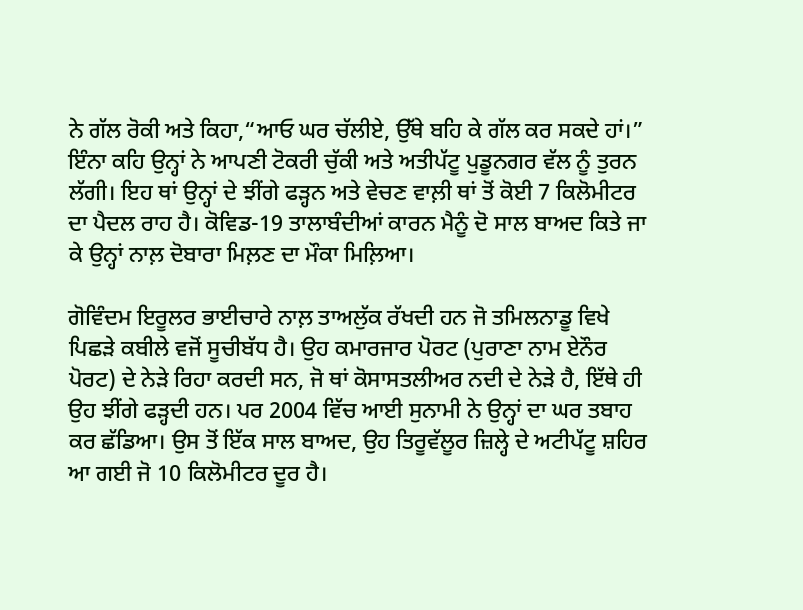ਨੇ ਗੱਲ ਰੋਕੀ ਅਤੇ ਕਿਹਾ,“ਆਓ ਘਰ ਚੱਲੀਏ, ਉੱਥੇ ਬਹਿ ਕੇ ਗੱਲ ਕਰ ਸਕਦੇ ਹਾਂ।” ਇੰਨਾ ਕਹਿ ਉਨ੍ਹਾਂ ਨੇ ਆਪਣੀ ਟੋਕਰੀ ਚੁੱਕੀ ਅਤੇ ਅਤੀਪੱਟੂ ਪੁਡੂਨਗਰ ਵੱਲ ਨੂੰ ਤੁਰਨ ਲੱਗੀ। ਇਹ ਥਾਂ ਉਨ੍ਹਾਂ ਦੇ ਝੀਂਗੇ ਫੜ੍ਹਨ ਅਤੇ ਵੇਚਣ ਵਾਲ਼ੀ ਥਾਂ ਤੋਂ ਕੋਈ 7 ਕਿਲੋਮੀਟਰ ਦਾ ਪੈਦਲ ਰਾਹ ਹੈ। ਕੋਵਿਡ-19 ਤਾਲਾਬੰਦੀਆਂ ਕਾਰਨ ਮੈਨੂੰ ਦੋ ਸਾਲ ਬਾਅਦ ਕਿਤੇ ਜਾ ਕੇ ਉਨ੍ਹਾਂ ਨਾਲ਼ ਦੋਬਾਰਾ ਮਿਲ਼ਣ ਦਾ ਮੌਕਾ ਮਿਲ਼ਿਆ।

ਗੋਵਿੰਦਮ ਇਰੂਲਰ ਭਾਈਚਾਰੇ ਨਾਲ਼ ਤਾਅਲੁੱਕ ਰੱਖਦੀ ਹਨ ਜੋ ਤਮਿਲਨਾਡੂ ਵਿਖੇ ਪਿਛੜੇ ਕਬੀਲੇ ਵਜੋਂ ਸੂਚੀਬੱਧ ਹੈ। ਉਹ ਕਮਾਰਜਾਰ ਪੋਰਟ (ਪੁਰਾਣਾ ਨਾਮ ਏਨੌਰ ਪੋਰਟ) ਦੇ ਨੇੜੇ ਰਿਹਾ ਕਰਦੀ ਸਨ, ਜੋ ਥਾਂ ਕੋਸਾਸਤਲੀਅਰ ਨਦੀ ਦੇ ਨੇੜੇ ਹੈ, ਇੱਥੇ ਹੀ ਉਹ ਝੀਂਗੇ ਫੜ੍ਹਦੀ ਹਨ। ਪਰ 2004 ਵਿੱਚ ਆਈ ਸੁਨਾਮੀ ਨੇ ਉਨ੍ਹਾਂ ਦਾ ਘਰ ਤਬਾਹ ਕਰ ਛੱਡਿਆ। ਉਸ ਤੋਂ ਇੱਕ ਸਾਲ ਬਾਅਦ, ਉਹ ਤਿਰੂਵੱਲੂਰ ਜ਼ਿਲ੍ਹੇ ਦੇ ਅਟੀਪੱਟੂ ਸ਼ਹਿਰ ਆ ਗਈ ਜੋ 10 ਕਿਲੋਮੀਟਰ ਦੂਰ ਹੈ।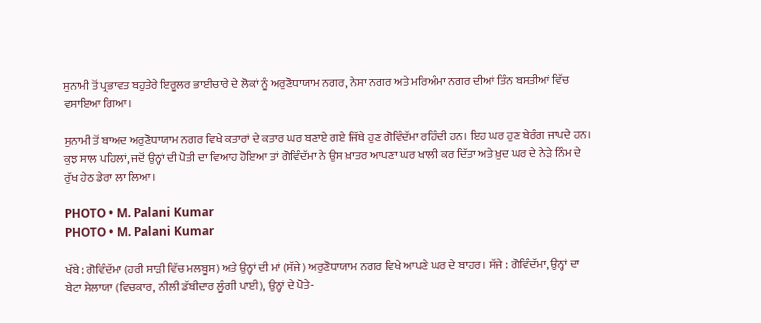ਸੁਨਾਮੀ ਤੋਂ ਪ੍ਰਭਾਵਤ ਬਹੁਤੇਰੇ ਇਰੂਲਰ ਭਾਈਚਾਰੇ ਦੇ ਲੋਕਾਂ ਨੂੰ ਅਰੁਣੋਧਾਯਾਮ ਨਗਰ, ਨੇਸਾ ਨਗਰ ਅਤੇ ਮਰਿਅੰਮਾ ਨਗਰ ਦੀਆਂ ਤਿੰਨ ਬਸਤੀਆਂ ਵਿੱਚ ਵਸਾਇਆ ਗਿਆ।

ਸੁਨਾਮੀ ਤੋਂ ਬਾਅਦ ਅਰੁਣੋਧਾਯਾਮ ਨਗਰ ਵਿਖੇ ਕਤਾਰਾਂ ਦੇ ਕਤਾਰ ਘਰ ਬਣਾਏ ਗਏ ਜਿੱਥੇ ਹੁਣ ਗੋਵਿੰਦੱਮਾ ਰਹਿੰਦੀ ਹਨ। ਇਹ ਘਰ ਹੁਣ ਬੇਰੰਗ ਜਾਪਦੇ ਹਨ। ਕੁਝ ਸਾਲ ਪਹਿਲਾਂ, ਜਦੋਂ ਉਨ੍ਹਾਂ ਦੀ ਪੋਤੀ ਦਾ ਵਿਆਹ ਹੋਇਆ ਤਾਂ ਗੋਵਿੰਦੱਮਾ ਨੇ ਉਸ ਖ਼ਾਤਰ ਆਪਣਾ ਘਰ ਖਾਲੀ ਕਰ ਦਿੱਤਾ ਅਤੇ ਖ਼ੁਦ ਘਰ ਦੇ ਨੇੜੇ ਨਿੰਮ ਦੇ ਰੁੱਖ ਹੇਠ ਡੇਰਾ ਲਾ ਲਿਆ।

PHOTO • M. Palani Kumar
PHOTO • M. Palani Kumar

ਖੱਬੇ : ਗੋਵਿੰਦੱਮਾ (ਹਰੀ ਸਾੜੀ ਵਿੱਚ ਮਲਬੂਸ) ਅਤੇ ਉਨ੍ਹਾਂ ਦੀ ਮਾਂ (ਸੱਜੇ) ਅਰੁਣੋਧਾਯਾਮ ਨਗਰ ਵਿਖੇ ਆਪਣੇ ਘਰ ਦੇ ਬਾਹਰ। ਸੱਜੇ : ਗੋਵਿੰਦੱਮਾ, ਉਨ੍ਹਾਂ ਦਾ ਬੇਟਾ ਸੇਲਾਯਾ (ਵਿਚਕਾਰ, ਨੀਲੀ ਡੱਬੀਦਾਰ ਲੂੰਗੀ ਪਾਈ), ਉਨ੍ਹਾਂ ਦੇ ਪੋਤੇ-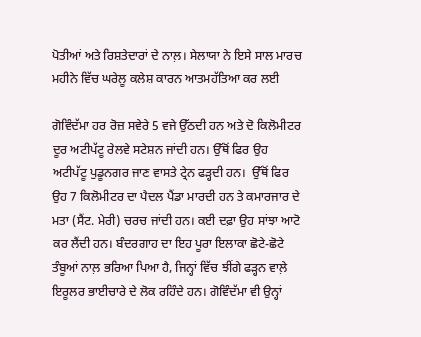ਪੋਤੀਆਂ ਅਤੇ ਰਿਸ਼ਤੇਦਾਰਾਂ ਦੇ ਨਾਲ਼। ਸੇਲਾਯਾ ਨੇ ਇਸੇ ਸਾਲ ਮਾਰਚ ਮਹੀਨੇ ਵਿੱਚ ਘਰੇਲੂ ਕਲੇਸ਼ ਕਾਰਨ ਆਤਮਹੱਤਿਆ ਕਰ ਲਈ

ਗੋਵਿੰਦੱਮਾ ਹਰ ਰੋਜ਼ ਸਵੇਰੇ 5 ਵਜੇ ਉੱਠਦੀ ਹਨ ਅਤੇ ਦੋ ਕਿਲੋਮੀਟਰ ਦੂਰ ਅਟੀਪੱਟੂ ਰੇਲਵੇ ਸਟੇਸ਼ਨ ਜਾਂਦੀ ਹਨ। ਉੱਥੋਂ ਫਿਰ ਉਹ ਅਟੀਪੱਟੂ ਪੁਡੂਨਗਰ ਜਾਣ ਵਾਸਤੇ ਟ੍ਰੇਨ ਫੜ੍ਹਦੀ ਹਨ।  ਉੱਥੋਂ ਫਿਰ ਉਹ 7 ਕਿਲੋਮੀਟਰ ਦਾ ਪੈਦਲ ਪੈਂਡਾ ਮਾਰਦੀ ਹਨ ਤੇ ਕਮਾਰਜਾਰ ਦੇ ਮਤਾ (ਸੈਂਟ. ਮੇਰੀ) ਚਰਚ ਜਾਂਦੀ ਹਨ। ਕਈ ਦਫ਼ਾ ਉਹ ਸਾਂਝਾ ਆਟੋ ਕਰ ਲੈਂਦੀ ਹਨ। ਬੰਦਰਗਾਹ ਦਾ ਇਹ ਪੂਰਾ ਇਲਾਕਾ ਛੋਟੇ-ਛੋਟੇ ਤੰਬੂਆਂ ਨਾਲ਼ ਭਰਿਆ ਪਿਆ ਹੈ, ਜਿਨ੍ਹਾਂ ਵਿੱਚ ਝੀਂਗੇ ਫੜ੍ਹਨ ਵਾਲ਼ੇ ਇਰੂਲਰ ਭਾਈਚਾਰੇ ਦੇ ਲੋਕ ਰਹਿੰਦੇ ਹਨ। ਗੋਵਿੰਦੱਮਾ ਵੀ ਉਨ੍ਹਾਂ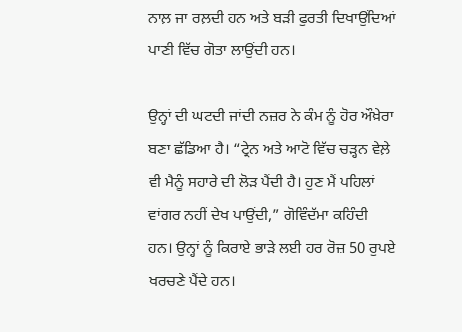ਨਾਲ਼ ਜਾ ਰਲ਼ਦੀ ਹਨ ਅਤੇ ਬੜੀ ਫੁਰਤੀ ਦਿਖਾਉਂਦਿਆਂ ਪਾਣੀ ਵਿੱਚ ਗੋਤਾ ਲਾਉਂਦੀ ਹਨ।

ਉਨ੍ਹਾਂ ਦੀ ਘਟਦੀ ਜਾਂਦੀ ਨਜ਼ਰ ਨੇ ਕੰਮ ਨੂੰ ਹੋਰ ਔਖ਼ੇਰਾ ਬਣਾ ਛੱਡਿਆ ਹੈ। “ਟ੍ਰੇਨ ਅਤੇ ਆਟੋ ਵਿੱਚ ਚੜ੍ਹਨ ਵੇਲ਼ੇ ਵੀ ਮੈਨੂੰ ਸਹਾਰੇ ਦੀ ਲੋੜ ਪੈਂਦੀ ਹੈ। ਹੁਣ ਮੈਂ ਪਹਿਲਾਂ ਵਾਂਗਰ ਨਹੀਂ ਦੇਖ ਪਾਉਂਦੀ,” ਗੋਵਿੰਦੱਮਾ ਕਹਿੰਦੀ ਹਨ। ਉਨ੍ਹਾਂ ਨੂੰ ਕਿਰਾਏ ਭਾੜੇ ਲਈ ਹਰ ਰੋਜ਼ 50 ਰੁਪਏ ਖਰਚਣੇ ਪੈਂਦੇ ਹਨ।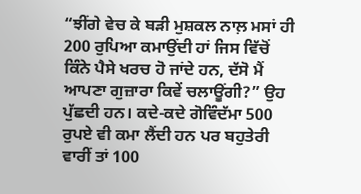“ਝੀਂਗੇ ਵੇਚ ਕੇ ਬੜੀ ਮੁਸ਼ਕਲ ਨਾਲ਼ ਮਸਾਂ ਹੀ 200 ਰੁਪਿਆ ਕਮਾਉਂਦੀ ਹਾਂ ਜਿਸ ਵਿੱਚੋਂ ਕਿੰਨੇ ਪੈਸੇ ਖਰਚ ਹੋ ਜਾਂਦੇ ਹਨ, ਦੱਸੋ ਮੈਂ ਆਪਣਾ ਗੁਜ਼ਾਰਾ ਕਿਵੇਂ ਚਲਾਊਂਗੀ?” ਉਹ ਪੁੱਛਦੀ ਹਨ। ਕਦੇ-ਕਦੇ ਗੋਵਿੰਦੱਮਾ 500 ਰੁਪਏ ਵੀ ਕਮਾ ਲੈਂਦੀ ਹਨ ਪਰ ਬਹੁਤੇਰੀ ਵਾਰੀਂ ਤਾਂ 100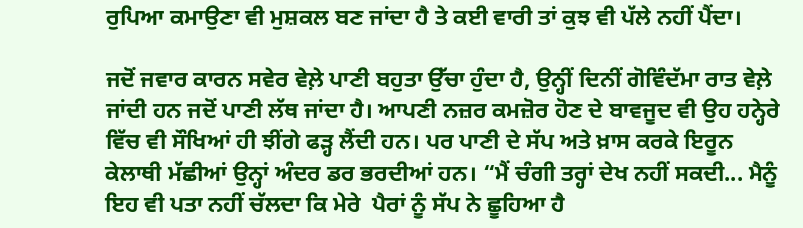ਰੁਪਿਆ ਕਮਾਉਣਾ ਵੀ ਮੁਸ਼ਕਲ ਬਣ ਜਾਂਦਾ ਹੈ ਤੇ ਕਈ ਵਾਰੀ ਤਾਂ ਕੁਝ ਵੀ ਪੱਲੇ ਨਹੀਂ ਪੈਂਦਾ।

ਜਦੋਂ ਜਵਾਰ ਕਾਰਨ ਸਵੇਰ ਵੇਲ਼ੇ ਪਾਣੀ ਬਹੁਤਾ ਉੱਚਾ ਹੁੰਦਾ ਹੈ, ਉਨ੍ਹੀਂ ਦਿਨੀਂ ਗੋਵਿੰਦੱਮਾ ਰਾਤ ਵੇਲ਼ੇ ਜਾਂਦੀ ਹਨ ਜਦੋਂ ਪਾਣੀ ਲੱਥ ਜਾਂਦਾ ਹੈ। ਆਪਣੀ ਨਜ਼ਰ ਕਮਜ਼ੋਰ ਹੋਣ ਦੇ ਬਾਵਜੂਦ ਵੀ ਉਹ ਹਨ੍ਹੇਰੇ ਵਿੱਚ ਵੀ ਸੌਖਿਆਂ ਹੀ ਝੀਂਗੇ ਫੜ੍ਹ ਲੈਂਦੀ ਹਨ। ਪਰ ਪਾਣੀ ਦੇ ਸੱਪ ਅਤੇ ਖ਼ਾਸ ਕਰਕੇ ਇਰੂਨ ਕੇਲਾਥੀ ਮੱਛੀਆਂ ਉਨ੍ਹਾਂ ਅੰਦਰ ਡਰ ਭਰਦੀਆਂ ਹਨ। “ਮੈਂ ਚੰਗੀ ਤਰ੍ਹਾਂ ਦੇਖ ਨਹੀਂ ਸਕਦੀ... ਮੈਨੂੰ ਇਹ ਵੀ ਪਤਾ ਨਹੀਂ ਚੱਲਦਾ ਕਿ ਮੇਰੇ  ਪੈਰਾਂ ਨੂੰ ਸੱਪ ਨੇ ਛੂਹਿਆ ਹੈ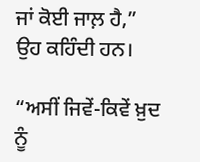ਜਾਂ ਕੋਈ ਜਾਲ਼ ਹੈ,” ਉਹ ਕਹਿੰਦੀ ਹਨ।

“ਅਸੀਂ ਜਿਵੇਂ-ਕਿਵੇਂ ਖ਼ੁਦ ਨੂੰ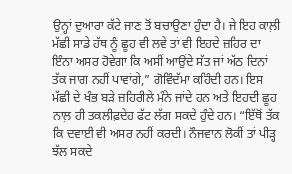ਉਨ੍ਹਾਂ ਦੁਆਰਾ ਕੱਟੇ ਜਾਣ ਤੋਂ ਬਚਾਉਣਾ ਹੁੰਦਾ ਹੈ। ਜੇ ਇਹ ਕਾਲ਼ੀ ਮੱਛੀ ਸਾਡੇ ਹੱਥ ਨੂੰ ਛੂਹ ਵੀ ਲਵੇ ਤਾਂ ਵੀ ਇਹਦੇ ਜ਼ਹਿਰ ਦਾ ਇੰਨਾ ਅਸਰ ਹੋਵੇਗਾ ਕਿ ਅਸੀਂ ਆਉਂਦੇ ਸੱਤ ਜਾਂ ਅੱਠ ਦਿਨਾਂ ਤੱਕ ਜਾਗ ਨਹੀਂ ਪਾਵਾਂਗੇ,” ਗੋਵਿੰਦੱਮਾ ਕਹਿੰਦੀ ਹਨ। ਇਸ ਮੱਛੀ ਦੇ ਖੰਭ ਬੜੇ ਜ਼ਹਿਰੀਲੇ ਮੰਨੇ ਜਾਂਦੇ ਹਨ ਅਤੇ ਇਹਦੀ ਛੂਹ ਨਾਲ਼ ਹੀ ਤਕਲੀਫ਼ਦੇਹ ਫੱਟ ਲੱਗ ਸਕਦੇ ਹੁੰਦੇ ਹਨ। “ਇੱਥੋਂ ਤੱਕ ਕਿ ਦਵਾਈ ਵੀ ਅਸਰ ਨਹੀਂ ਕਰਦੀ। ਨੌਜਵਾਨ ਲੋਕੀਂ ਤਾਂ ਪੀੜ੍ਹ ਝੱਲ ਸਕਦੇ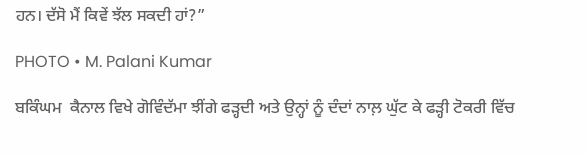ਹਨ। ਦੱਸੋ ਮੈਂ ਕਿਵੇਂ ਝੱਲ ਸਕਦੀ ਹਾਂ?”

PHOTO • M. Palani Kumar

ਬਕਿੰਘਮ  ਕੈਨਾਲ ਵਿਖੇ ਗੋਵਿੰਦੱਮਾ ਝੀਂਗੇ ਫੜ੍ਹਦੀ ਅਤੇ ਉਨ੍ਹਾਂ ਨੂੰ ਦੰਦਾਂ ਨਾਲ਼ ਘੁੱਟ ਕੇ ਫੜ੍ਹੀ ਟੋਕਰੀ ਵਿੱਚ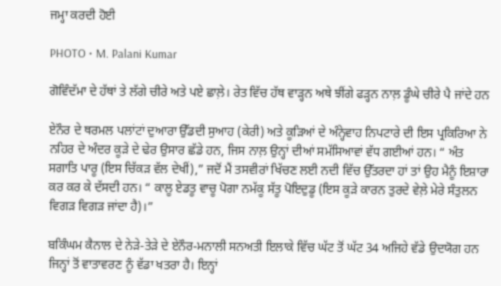ਜਮ੍ਹਾ ਕਰਦੀ ਹੋਈ

PHOTO • M. Palani Kumar

ਗੋਵਿੰਦੱਮਾ ਦੇ ਹੱਥਾਂ ਤੇ ਲੱਗੇ ਚੀਰੇ ਅਤੇ ਪਏ ਛਾਲ਼ੇ। ਰੇਤ ਵਿੱਚ ਹੱਥ ਵਾੜ੍ਹਨ ਅਥੇ ਝੀਂਗੇ ਫੜ੍ਹਨ ਨਾਲ਼ ਡੂੰਘੇ ਚੀਰੇ ਪੈ ਜਾਂਦੇ ਹਨ

ਏਨੌਰ ਦੇ ਥਰਮਲ ਪਲਾਂਟਾਂ ਦੁਆਰਾ ਉੱਡਦੀ ਸੁਆਹ (ਕੇਰੀ) ਅਤੇ ਕੂੜਿਆਂ ਦੇ ਅੰਨ੍ਹੇਵਾਹ ਨਿਪਟਾਰੇ ਦੀ ਇਸ ਪ੍ਰਕਿਰਿਆ ਨੇ ਨਹਿਰ ਦੇ ਅੰਦਰ ਕੂੜੇ ਦੇ ਢੇਰ ਉਸਾਰ ਛੱਡੇ ਹਨ, ਜਿਸ ਨਾਲ਼ ਉਨ੍ਹਾਂ ਦੀਆਂ ਸਮੱਸਿਆਵਾਂ ਵੱਧ ਗਈਆਂ ਹਨ। “ ਅੰਤ ਸਗਾਤਿ ਪਾਰੂ (ਇਸ ਚਿੱਕੜ ਵੱਲ ਦੇਖੀਂ),” ਜਦੋਂ ਮੈਂ ਤਸਵੀਰਾਂ ਖਿੱਚਣ ਲਈ ਨਦੀ ਵਿੱਚ ਉੱਤਰਦਾ ਹਾਂ ਤਾਂ ਉਹ ਮੈਨੂੰ ਇਸ਼ਾਰਾ ਕਰ ਕਰ ਕੇ ਦੱਸਦੀ ਹਨ। “ ਕਾਲੂ ਏਡਤੂ ਵਾਚੂ ਪੋਗਾ ਨਮੱਕੂ ਸੱਤੂ ਪੋਇਦੁਡੂ (ਇਸ ਕੂੜੇ ਕਾਰਨ ਤੁਰਦੇ ਵੇਲ਼ੇ ਮੇਰੇ ਸੰਤੁਲਨ ਵਿਗੜ ਵਿਗੜ ਜਾਂਦਾ ਹੈ)।”

ਬਕਿੰਘਮ ਕੈਨਾਲ ਦੇ ਨੇੜੇ-ਤੇੜੇ ਦੇ ਏਨੌਰ-ਮਨਾਲੀ ਸਨਅਤੀ ਇਲਾਕੇ ਵਿੱਚ ਘੱਟ ਤੋਂ ਘੱਟ 34 ਅਜਿਹੇ ਵੱਡੇ ਉਦਯੋਗ ਹਨ ਜਿਨ੍ਹਾਂ ਤੋਂ ਵਾਤਾਵਰਣ ਨੂੰ ਵੱਡਾ ਖਤਰਾ ਹੈ। ਇਨ੍ਹਾਂ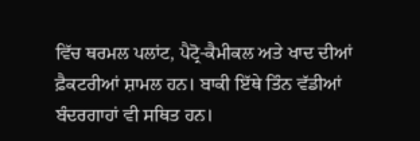ਵਿੱਚ ਥਰਮਲ ਪਲਾਂਟ, ਪੈਟ੍ਰੋ-ਕੈਮੀਕਲ ਅਤੇ ਖਾਦ ਦੀਆਂ ਫ਼ੈਕਟਰੀਆਂ ਸ਼ਾਮਲ ਹਨ। ਬਾਕੀ ਇੱਥੇ ਤਿੰਨ ਵੱਡੀਆਂ ਬੰਦਰਗਾਹਾਂ ਵੀ ਸਥਿਤ ਹਨ।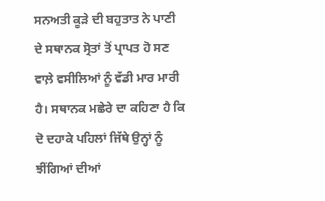ਸਨਅਤੀ ਕੂੜੇ ਦੀ ਬਹੁਤਾਤ ਨੇ ਪਾਣੀ ਦੇ ਸਥਾਨਕ ਸ੍ਰੋਤਾਂ ਤੋਂ ਪ੍ਰਾਪਤ ਹੋ ਸਣ ਵਾਲ਼ੇ ਵਸੀਲਿਆਂ ਨੂੰ ਵੱਡੀ ਮਾਰ ਮਾਰੀ ਹੈ। ਸਥਾਨਕ ਮਛੇਰੇ ਦਾ ਕਹਿਣਾ ਹੈ ਕਿ ਦੋ ਦਹਾਕੇ ਪਹਿਲਾਂ ਜਿੱਥੇ ਉਨ੍ਹਾਂ ਨੂੰ ਝੀਂਗਿਆਂ ਦੀਆਂ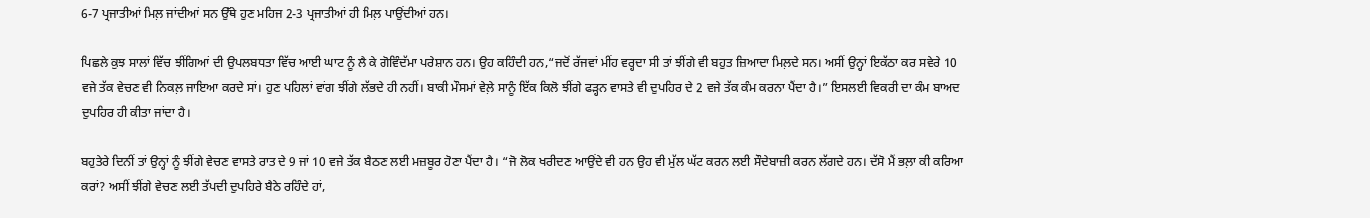6-7 ਪ੍ਰਜਾਤੀਆਂ ਮਿਲ਼ ਜਾਂਦੀਆਂ ਸਨ ਉੱਥੇ ਹੁਣ ਮਹਿਜ 2-3 ਪ੍ਰਜਾਤੀਆਂ ਹੀ ਮਿਲ਼ ਪਾਉਂਦੀਆਂ ਹਨ।

ਪਿਛਲੇ ਕੁਝ ਸਾਲਾਂ ਵਿੱਚ ਝੀਂਗਿਆਂ ਦੀ ਉਪਲਬਧਤਾ ਵਿੱਚ ਆਈ ਘਾਟ ਨੂੰ ਲੈ ਕੇ ਗੋਵਿੰਦੱਮਾ ਪਰੇਸ਼ਾਨ ਹਨ। ਉਹ ਕਹਿੰਦੀ ਹਨ,“ਜਦੋਂ ਰੱਜਵਾਂ ਮੀਂਹ ਵਰ੍ਹਦਾ ਸੀ ਤਾਂ ਝੀਂਗੇ ਵੀ ਬਹੁਤ ਜ਼ਿਆਦਾ ਮਿਲ਼ਦੇ ਸਨ। ਅਸੀਂ ਉਨ੍ਹਾਂ ਇਕੱਠਾ ਕਰ ਸਵੇਰੇ 10 ਵਜੇ ਤੱਕ ਵੇਚਣ ਵੀ ਨਿਕਲ਼ ਜਾਇਆ ਕਰਦੇ ਸਾਂ। ਹੁਣ ਪਹਿਲਾਂ ਵਾਂਗ ਝੀਂਗੇ ਲੱਭਦੇ ਹੀ ਨਹੀਂ। ਬਾਕੀ ਮੌਸਮਾਂ ਵੇਲ਼ੇ ਸਾਨੂੰ ਇੱਕ ਕਿਲੋ ਝੀਂਗੇ ਫੜ੍ਹਨ ਵਾਸਤੇ ਵੀ ਦੁਪਹਿਰ ਦੇ 2 ਵਜੇ ਤੱਕ ਕੰਮ ਕਰਨਾ ਪੈਂਦਾ ਹੈ।” ਇਸਲਈ ਵਿਕਰੀ ਦਾ ਕੰਮ ਬਾਅਦ ਦੁਪਹਿਰ ਹੀ ਕੀਤਾ ਜਾਂਦਾ ਹੈ।

ਬਹੁਤੇਰੇ ਦਿਨੀਂ ਤਾਂ ਉਨ੍ਹਾਂ ਨੂੰ ਝੀਂਗੇ ਵੇਚਣ ਵਾਸਤੇ ਰਾਤ ਦੇ 9 ਜਾਂ 10 ਵਜੇ ਤੱਕ ਬੈਠਣ ਲਈ ਮਜ਼ਬੂਰ ਹੋਣਾ ਪੈਂਦਾ ਹੈ। “ਜੋ ਲੋਕ ਖਰੀਦਣ ਆਉਂਦੇ ਵੀ ਹਨ ਉਹ ਵੀ ਮੁੱਲ ਘੱਟ ਕਰਨ ਲਈ ਸੌਦੇਬਾਜ਼ੀ ਕਰਨ ਲੱਗਦੇ ਹਨ। ਦੱਸੋ ਮੈਂ ਭਲ਼ਾ ਕੀ ਕਰਿਆ ਕਰਾਂ? ਅਸੀਂ ਝੀਂਗੇ ਵੇਚਣ ਲਈ ਤੱਪਦੀ ਦੁਪਹਿਰੇ ਬੈਠੇ ਰਹਿੰਦੇ ਹਾਂ,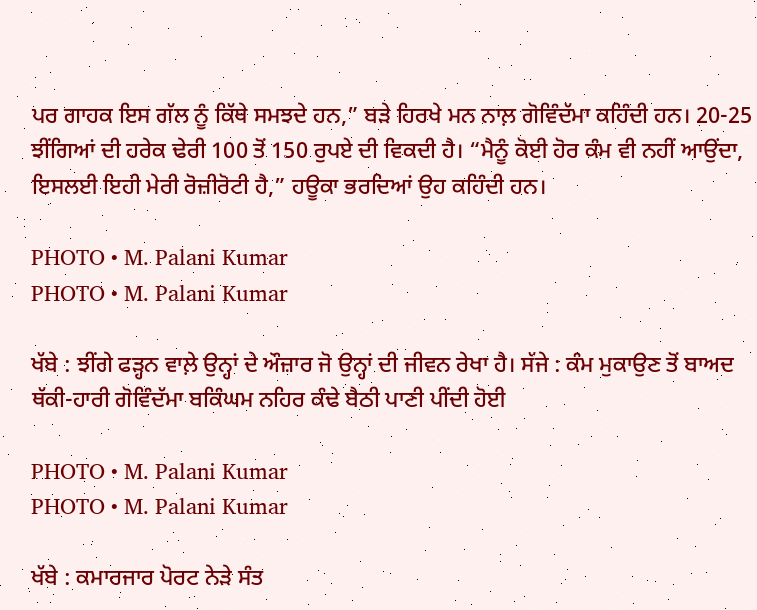ਪਰ ਗਾਹਕ ਇਸ ਗੱਲ ਨੂੰ ਕਿੱਥੇ ਸਮਝਦੇ ਹਨ,” ਬੜੇ ਹਿਰਖੇ ਮਨ ਨਾਲ਼ ਗੋਵਿੰਦੱਮਾ ਕਹਿੰਦੀ ਹਨ। 20-25 ਝੀਂਗਿਆਂ ਦੀ ਹਰੇਕ ਢੇਰੀ 100 ਤੋਂ 150 ਰੁਪਏ ਦੀ ਵਿਕਦੀ ਹੈ। “ਮੈਨੂੰ ਕੋਈ ਹੋਰ ਕੰਮ ਵੀ ਨਹੀਂ ਆਉਂਦਾ, ਇਸਲਈ ਇਹੀ ਮੇਰੀ ਰੋਜ਼ੀਰੋਟੀ ਹੈ,” ਹਊਕਾ ਭਰਦਿਆਂ ਉਹ ਕਹਿੰਦੀ ਹਨ।

PHOTO • M. Palani Kumar
PHOTO • M. Palani Kumar

ਖੱਬੇ : ਝੀਂਗੇ ਫੜ੍ਹਨ ਵਾਲ਼ੇ ਉਨ੍ਹਾਂ ਦੇ ਔਜ਼ਾਰ ਜੋ ਉਨ੍ਹਾਂ ਦੀ ਜੀਵਨ ਰੇਖਾ ਹੈ। ਸੱਜੇ : ਕੰਮ ਮੁਕਾਉਣ ਤੋਂ ਬਾਅਦ ਥੱਕੀ-ਹਾਰੀ ਗੋਵਿੰਦੱਮਾ ਬਕਿੰਘਮ ਨਹਿਰ ਕੰਢੇ ਬੈਠੀ ਪਾਣੀ ਪੀਂਦੀ ਹੋਈ

PHOTO • M. Palani Kumar
PHOTO • M. Palani Kumar

ਖੱਬੇ : ਕਮਾਰਜਾਰ ਪੋਰਟ ਨੇੜੇ ਸੰਤ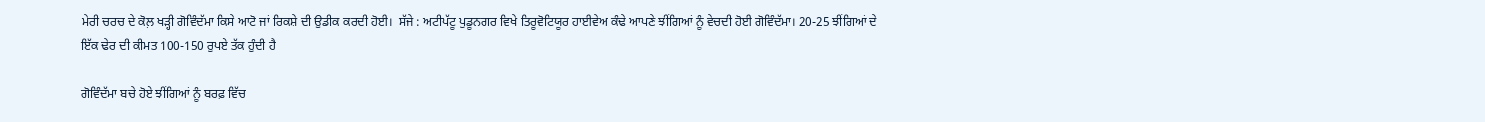ਮੇਰੀ ਚਰਚ ਦੇ ਕੋਲ਼ ਖੜ੍ਹੀ ਗੋਵਿੰਦੱਮਾ ਕਿਸੇ ਆਟੋ ਜਾਂ ਰਿਕਸ਼ੇ ਦੀ ਉਡੀਕ ਕਰਦੀ ਹੋਈ।  ਸੱਜੇ : ਅਟੀਪੱਟੂ ਪੁਡੂਨਗਰ ਵਿਖੇ ਤਿਰੂਵੋਟਿਯੂਰ ਹਾਈਵੇਅ ਕੰਢੇ ਆਪਣੇ ਝੀਂਗਿਆਂ ਨੂੰ ਵੇਚਦੀ ਹੋਈ ਗੋਵਿੰਦੱਮਾ। 20-25 ਝੀਂਗਿਆਂ ਦੇ ਇੱਕ ਢੇਰ ਦੀ ਕੀਮਤ 100-150 ਰੁਪਏ ਤੱਕ ਹੁੰਦੀ ਹੈ

ਗੋਵਿੰਦੱਮਾ ਬਚੇ ਹੋਏ ਝੀਂਗਿਆਂ ਨੂੰ ਬਰਫ਼ ਵਿੱਚ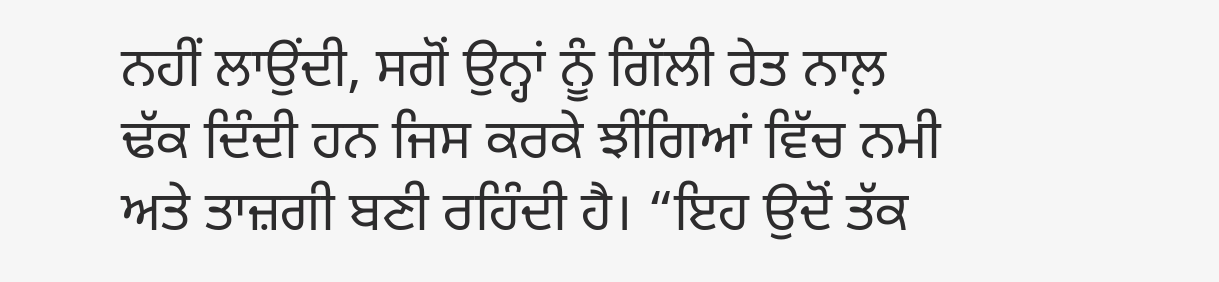ਨਹੀਂ ਲਾਉਂਦੀ, ਸਗੋਂ ਉਨ੍ਹਾਂ ਨੂੰ ਗਿੱਲੀ ਰੇਤ ਨਾਲ਼ ਢੱਕ ਦਿੰਦੀ ਹਨ ਜਿਸ ਕਰਕੇ ਝੀਂਗਿਆਂ ਵਿੱਚ ਨਮੀ ਅਤੇ ਤਾਜ਼ਗੀ ਬਣੀ ਰਹਿੰਦੀ ਹੈ। “ਇਹ ਉਦੋਂ ਤੱਕ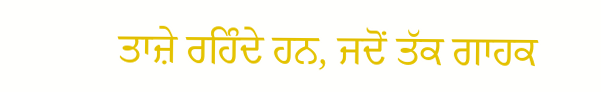ਤਾਜ਼ੇ ਰਹਿੰਦੇ ਹਨ, ਜਦੋਂ ਤੱਕ ਗਾਹਕ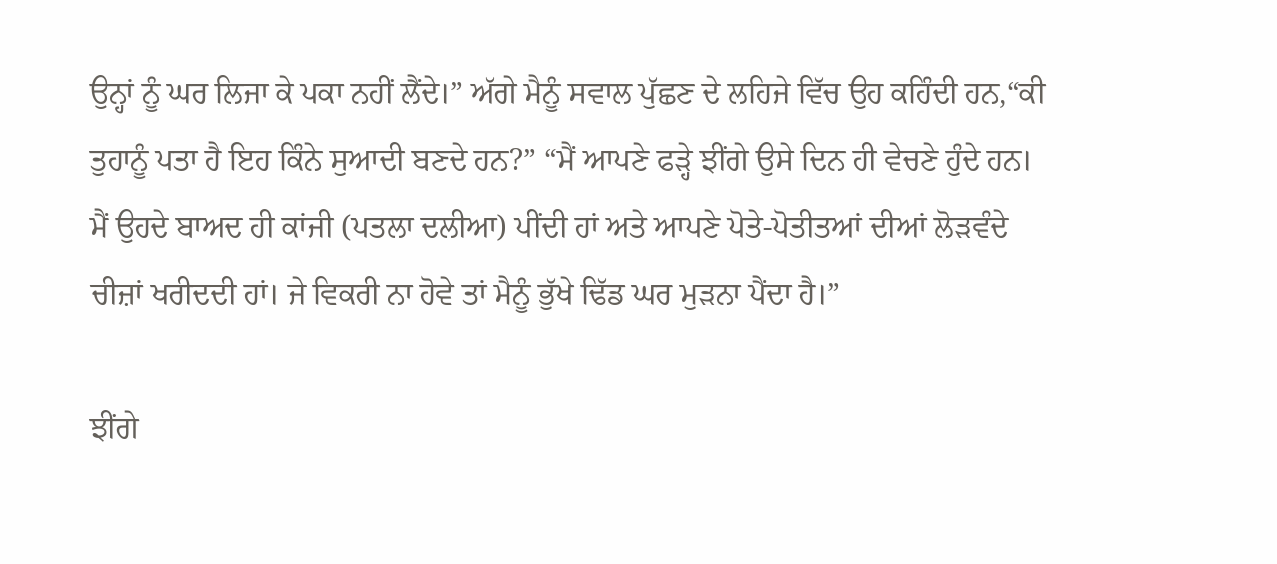ਉਨ੍ਹਾਂ ਨੂੰ ਘਰ ਲਿਜਾ ਕੇ ਪਕਾ ਨਹੀਂ ਲੈਂਦੇ।” ਅੱਗੇ ਮੈਨੂੰ ਸਵਾਲ ਪੁੱਛਣ ਦੇ ਲਹਿਜੇ ਵਿੱਚ ਉਹ ਕਹਿੰਦੀ ਹਨ,“ਕੀ ਤੁਹਾਨੂੰ ਪਤਾ ਹੈ ਇਹ ਕਿੰਨੇ ਸੁਆਦੀ ਬਣਦੇ ਹਨ?” “ਮੈਂ ਆਪਣੇ ਫੜ੍ਹੇ ਝੀਂਗੇ ਉਸੇ ਦਿਨ ਹੀ ਵੇਚਣੇ ਹੁੰਦੇ ਹਨ। ਮੈਂ ਉਹਦੇ ਬਾਅਦ ਹੀ ਕਾਂਜੀ (ਪਤਲਾ ਦਲੀਆ) ਪੀਂਦੀ ਹਾਂ ਅਤੇ ਆਪਣੇ ਪੋਤੇ-ਪੋਤੀਤਆਂ ਦੀਆਂ ਲੋੜਵੰਦੇ ਚੀਜ਼ਾਂ ਖਰੀਦਦੀ ਹਾਂ। ਜੇ ਵਿਕਰੀ ਨਾ ਹੋਵੇ ਤਾਂ ਮੈਨੂੰ ਭੁੱਖੇ ਢਿੱਡ ਘਰ ਮੁੜਨਾ ਪੈਂਦਾ ਹੈ।”

ਝੀਂਗੇ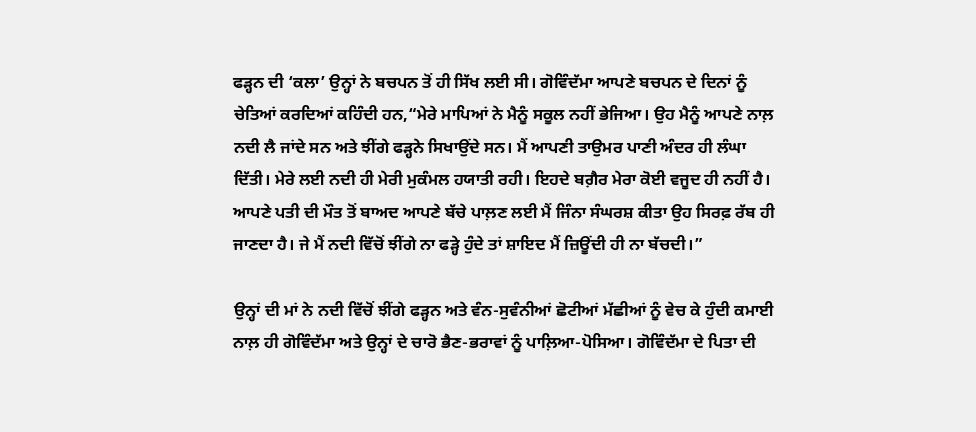ਫੜ੍ਹਨ ਦੀ ‘ਕਲਾ’ ਉਨ੍ਹਾਂ ਨੇ ਬਚਪਨ ਤੋਂ ਹੀ ਸਿੱਖ ਲਈ ਸੀ। ਗੋਵਿੰਦੱਮਾ ਆਪਣੇ ਬਚਪਨ ਦੇ ਦਿਨਾਂ ਨੂੰ ਚੇਤਿਆਂ ਕਰਦਿਆਂ ਕਹਿੰਦੀ ਹਨ,“ਮੇਰੇ ਮਾਪਿਆਂ ਨੇ ਮੈਨੂੰ ਸਕੂਲ ਨਹੀਂ ਭੇਜਿਆ। ਉਹ ਮੈਨੂੰ ਆਪਣੇ ਨਾਲ਼ ਨਦੀ ਲੈ ਜਾਂਦੇ ਸਨ ਅਤੇ ਝੀਂਗੇ ਫੜ੍ਹਨੇ ਸਿਖਾਉਂਦੇ ਸਨ। ਮੈਂ ਆਪਣੀ ਤਾਉਮਰ ਪਾਣੀ ਅੰਦਰ ਹੀ ਲੰਘਾ ਦਿੱਤੀ। ਮੇਰੇ ਲਈ ਨਦੀ ਹੀ ਮੇਰੀ ਮੁਕੰਮਲ ਹਯਾਤੀ ਰਹੀ। ਇਹਦੇ ਬਗ਼ੈਰ ਮੇਰਾ ਕੋਈ ਵਜੂਦ ਹੀ ਨਹੀਂ ਹੈ। ਆਪਣੇ ਪਤੀ ਦੀ ਮੌਤ ਤੋਂ ਬਾਅਦ ਆਪਣੇ ਬੱਚੇ ਪਾਲ਼ਣ ਲਈ ਮੈਂ ਜਿੰਨਾ ਸੰਘਰਸ਼ ਕੀਤਾ ਉਹ ਸਿਰਫ਼ ਰੱਬ ਹੀ ਜਾਣਦਾ ਹੈ। ਜੇ ਮੈਂ ਨਦੀ ਵਿੱਚੋਂ ਝੀਂਗੇ ਨਾ ਫੜ੍ਹੇ ਹੁੰਦੇ ਤਾਂ ਸ਼ਾਇਦ ਮੈਂ ਜ਼ਿਊਂਦੀ ਹੀ ਨਾ ਬੱਚਦੀ।”

ਉਨ੍ਹਾਂ ਦੀ ਮਾਂ ਨੇ ਨਦੀ ਵਿੱਚੋਂ ਝੀਂਗੇ ਫੜ੍ਹਨ ਅਤੇ ਵੰਨ-ਸੁਵੰਨੀਆਂ ਛੋਟੀਆਂ ਮੱਛੀਆਂ ਨੂੰ ਵੇਚ ਕੇ ਹੁੰਦੀ ਕਮਾਈ ਨਾਲ਼ ਹੀ ਗੋਵਿੰਦੱਮਾ ਅਤੇ ਉਨ੍ਹਾਂ ਦੇ ਚਾਰੋ ਭੈਣ-ਭਰਾਵਾਂ ਨੂੰ ਪਾਲ਼ਿਆ-ਪੋਸਿਆ। ਗੋਵਿੰਦੱਮਾ ਦੇ ਪਿਤਾ ਦੀ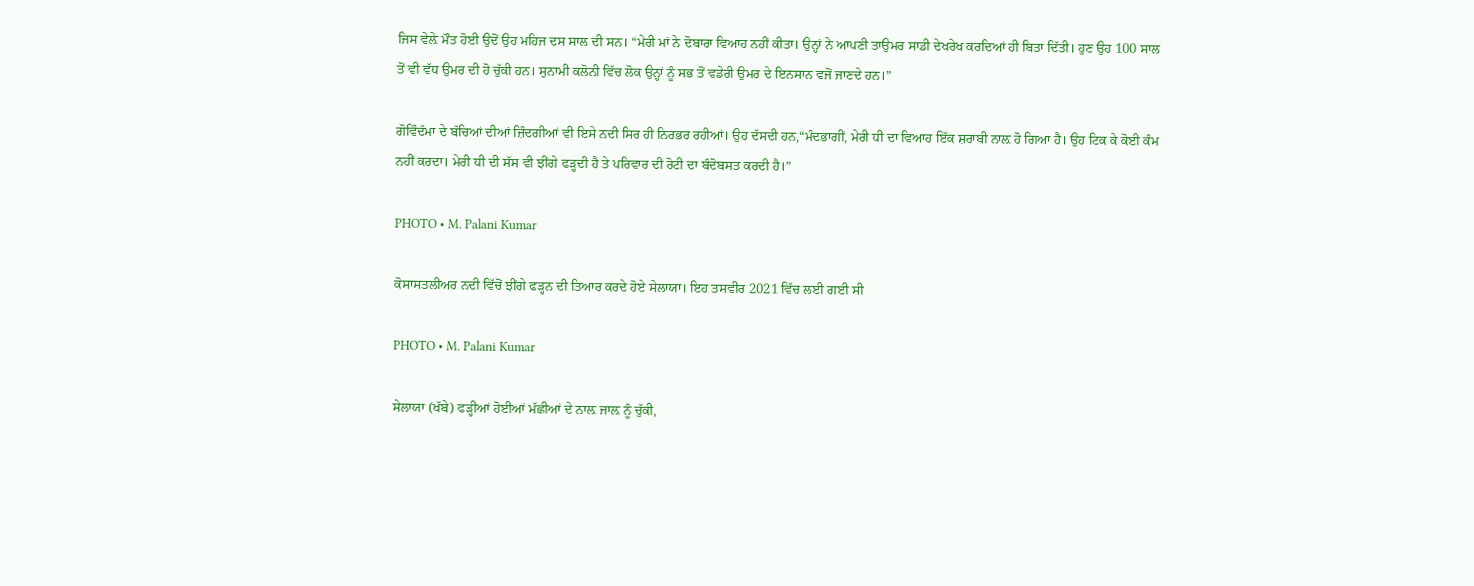ਜਿਸ ਵੇਲ਼ੇ ਮੌਤ ਹੋਈ ਉਦੋਂ ਉਹ ਮਹਿਜ ਦਸ ਸਾਲ ਦੀ ਸਨ। “ਮੇਰੀ ਮਾਂ ਨੇ ਦੋਬਾਰਾ ਵਿਆਹ ਨਹੀਂ ਕੀਤਾ। ਉਨ੍ਹਾਂ ਨੇ ਆਪਣੀ ਤਾਉਮਰ ਸਾਡੀ ਦੇਖਰੇਖ ਕਰਦਿਆਂ ਹੀ ਬਿਤਾ ਦਿੱਤੀ। ਹੁਣ ਉਹ 100 ਸਾਲ ਤੋਂ ਵੀ ਵੱਧ ਉਮਰ ਦੀ ਹੋ ਚੁੱਕੀ ਹਨ। ਸੁਨਾਮੀ ਕਲੋਨੀ ਵਿੱਚ ਲੋਕ ਉਨ੍ਹਾਂ ਨੂੰ ਸਭ ਤੋਂ ਵਡੇਰੀ ਉਮਰ ਦੇ ਇਨਸਾਨ ਵਜੋਂ ਜਾਣਦੇ ਹਨ।”

ਗੋਵਿੰਦੱਮਾ ਦੇ ਬੱਚਿਆਂ ਦੀਆਂ ਜ਼ਿੰਦਗੀਆਂ ਵੀ ਇਸੇ ਨਦੀ ਸਿਰ ਹੀ ਨਿਰਭਰ ਰਹੀਆਂ। ਉਹ ਦੱਸਦੀ ਹਨ,“ਮੰਦਭਾਗੀਂ, ਮੇਰੀ ਧੀ ਦਾ ਵਿਆਹ ਇੱਕ ਸ਼ਰਾਬੀ ਨਾਲ਼ ਹੋ ਗਿਆ ਹੈ। ਉਹ ਟਿਕ ਕੇ ਕੋਈ ਕੰਮ ਨਹੀਂ ਕਰਦਾ। ਮੇਰੀ ਧੀ ਦੀ ਸੱਸ ਵੀ ਝੀਂਗੇ ਫੜ੍ਹਦੀ ਹੈ ਤੇ ਪਰਿਵਾਰ ਦੀ ਰੋਟੀ ਦਾ ਬੰਦੋਬਸਤ ਕਰਦੀ ਹੈ।”

PHOTO • M. Palani Kumar

ਕੋਸਾਸਤਲੀਅਰ ਨਦੀ ਵਿੱਚੋਂ ਝੀਂਗੇ ਫੜ੍ਹਨ ਦੀ ਤਿਆਰ ਕਰਦੇ ਹੋਏ ਸੇਲਾਯਾ। ਇਹ ਤਸਵੀਰ 2021 ਵਿੱਚ ਲਈ ਗਈ ਸੀ

PHOTO • M. Palani Kumar

ਸੇਲਾਯਾ (ਖੱਬੇ) ਫੜ੍ਹੀਆਂ ਹੋਈਆਂ ਮੱਛੀਆਂ ਦੇ ਨਾਲ਼ ਜਾਲ਼ ਨੂੰ ਚੁੱਕੀ,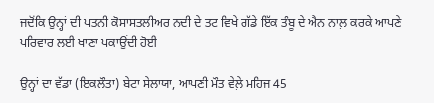ਜਦੋਂਕਿ ਉਨ੍ਹਾਂ ਦੀ ਪਤਨੀ ਕੋਸਾਸਤਲੀਅਰ ਨਦੀ ਦੇ ਤਟ ਵਿਖੇ ਗੱਡੇ ਇੱਕ ਤੰਬੂ ਦੇ ਐਨ ਨਾਲ਼ ਕਰਕੇ ਆਪਣੇ ਪਰਿਵਾਰ ਲਈ ਖਾਣਾ ਪਕਾਉਂਦੀ ਹੋਈ

ਉਨ੍ਹਾਂ ਦਾ ਵੱਡਾ (ਇਕਲੌਤਾ) ਬੇਟਾ ਸੇਲਾਯਾ, ਆਪਣੀ ਮੌਤ ਵੇਲ਼ੇ ਮਹਿਜ 45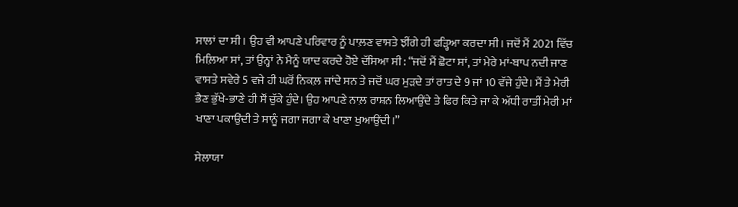ਸਾਲਾਂ ਦਾ ਸੀ। ਉਹ ਵੀ ਆਪਣੇ ਪਰਿਵਾਰ ਨੂੰ ਪਾਲ਼ਣ ਵਾਸਤੇ ਝੀਂਗੇ ਹੀ ਫੜ੍ਹਿਆ ਕਰਦਾ ਸੀ। ਜਦੋਂ ਮੈਂ 2021 ਵਿੱਚ ਮਿਲ਼ਿਆ ਸਾਂ, ਤਾਂ ਉਨ੍ਹਾਂ ਨੇ ਮੈਨੂੰ ਯਾਦ ਕਰਦੇ ਹੋਏ ਦੱਸਿਆ ਸੀ: “ਜਦੋਂ ਮੈਂ ਛੋਟਾ ਸਾਂ, ਤਾਂ ਮੇਰੇ ਮਾਂ-ਬਾਪ ਨਦੀ ਜਾਣ ਵਾਸਤੇ ਸਵੇਰੇ 5 ਵਜੇ ਹੀ ਘਰੋਂ ਨਿਕਲ਼ ਜਾਂਦੇ ਸਨ ਤੇ ਜਦੋਂ ਘਰ ਮੁੜਦੇ ਤਾਂ ਰਾਤ ਦੇ 9 ਜਾਂ 10 ਵੱਜੇ ਹੁੰਦੇ। ਮੈਂ ਤੇ ਮੇਰੀ ਭੈਣ ਭੁੱਖੇ-ਭਾਣੇ ਹੀ ਸੌਂ ਚੁੱਕੇ ਹੁੰਦੇ। ਉਹ ਆਪਣੇ ਨਾਲ਼ ਰਾਸ਼ਨ ਲਿਆਉਂਦੇ ਤੇ ਫਿਰ ਕਿਤੇ ਜਾ ਕੇ ਅੱਧੀ ਰਾਤੀਂ ਮੇਰੀ ਮਾਂ ਖਾਣਾ ਪਕਾਉਂਦੀ ਤੇ ਸਾਨੂੰ ਜਗਾ ਜਗਾ ਕੇ ਖਾਣਾ ਖੁਆਉਂਦੀ।”

ਸੇਲਾਯਾ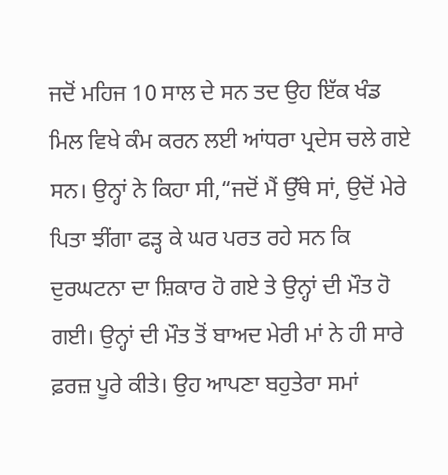ਜਦੋਂ ਮਹਿਜ 10 ਸਾਲ ਦੇ ਸਨ ਤਦ ਉਹ ਇੱਕ ਖੰਡ ਮਿਲ ਵਿਖੇ ਕੰਮ ਕਰਨ ਲਈ ਆਂਧਰਾ ਪ੍ਰਦੇਸ ਚਲੇ ਗਏ ਸਨ। ਉਨ੍ਹਾਂ ਨੇ ਕਿਹਾ ਸੀ,“ਜਦੋਂ ਮੈਂ ਉੱਥੇ ਸਾਂ, ਉਦੋਂ ਮੇਰੇ ਪਿਤਾ ਝੀਂਗਾ ਫੜ੍ਹ ਕੇ ਘਰ ਪਰਤ ਰਹੇ ਸਨ ਕਿ ਦੁਰਘਟਨਾ ਦਾ ਸ਼ਿਕਾਰ ਹੋ ਗਏ ਤੇ ਉਨ੍ਹਾਂ ਦੀ ਮੌਤ ਹੋ ਗਈ। ਉਨ੍ਹਾਂ ਦੀ ਮੌਤ ਤੋਂ ਬਾਅਦ ਮੇਰੀ ਮਾਂ ਨੇ ਹੀ ਸਾਰੇ ਫ਼ਰਜ਼ ਪੂਰੇ ਕੀਤੇ। ਉਹ ਆਪਣਾ ਬਹੁਤੇਰਾ ਸਮਾਂ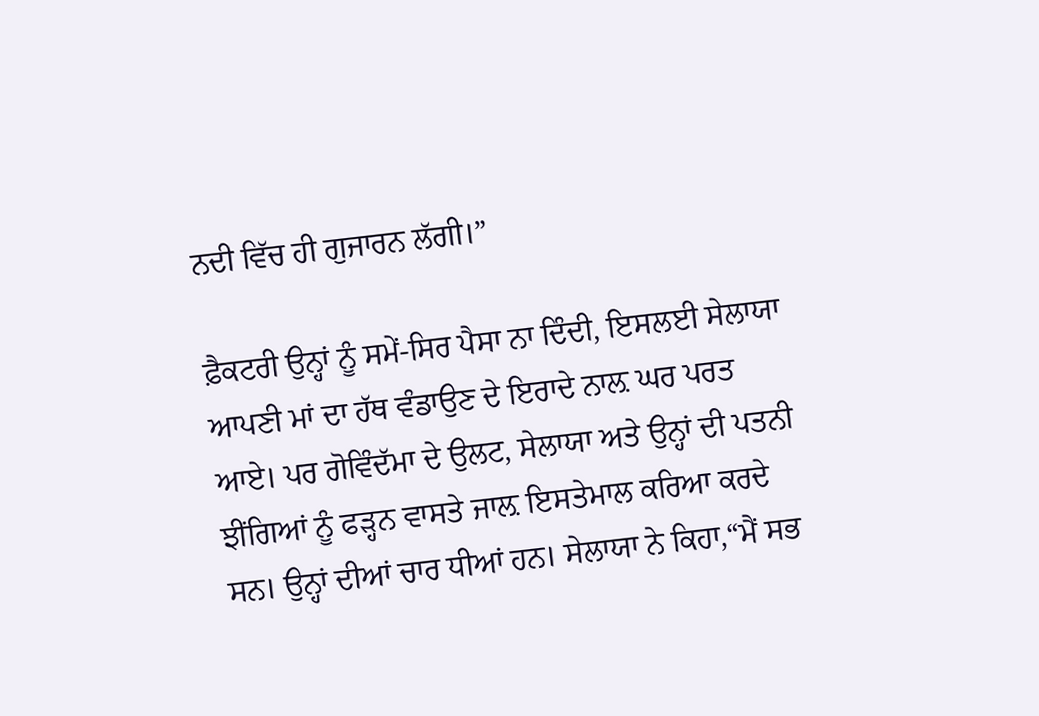ਨਦੀ ਵਿੱਚ ਹੀ ਗੁਜਾਰਨ ਲੱਗੀ।”

ਫ਼ੈਕਟਰੀ ਉਨ੍ਹਾਂ ਨੂੰ ਸਮੇਂ-ਸਿਰ ਪੈਸਾ ਨਾ ਦਿੰਦੀ, ਇਸਲਈ ਸੇਲਾਯਾ ਆਪਣੀ ਮਾਂ ਦਾ ਹੱਥ ਵੰਡਾਉਣ ਦੇ ਇਰਾਦੇ ਨਾਲ਼ ਘਰ ਪਰਤ ਆਏ। ਪਰ ਗੋਵਿੰਦੱਮਾ ਦੇ ਉਲਟ, ਸੇਲਾਯਾ ਅਤੇ ਉਨ੍ਹਾਂ ਦੀ ਪਤਨੀ ਝੀਂਗਿਆਂ ਨੂੰ ਫੜ੍ਹਨ ਵਾਸਤੇ ਜਾਲ਼ ਇਸਤੇਮਾਲ ਕਰਿਆ ਕਰਦੇ ਸਨ। ਉਨ੍ਹਾਂ ਦੀਆਂ ਚਾਰ ਧੀਆਂ ਹਨ। ਸੇਲਾਯਾ ਨੇ ਕਿਹਾ,“ਮੈਂ ਸਭ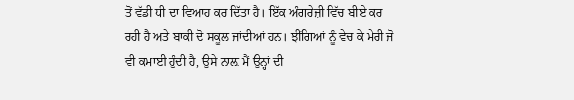ਤੋਂ ਵੱਡੀ ਧੀ ਦਾ ਵਿਆਹ ਕਰ ਦਿੱਤਾ ਹੈ। ਇੱਕ ਅੰਗਰੇਜ਼ੀ ਵਿੱਚ ਬੀਏ ਕਰ ਰਹੀ ਹੈ ਅਤੇ ਬਾਕੀ ਦੋ ਸਕੂਲ ਜਾਂਦੀਆਂ ਹਨ। ਝੀਂਗਿਆਂ ਨੂੰ ਵੇਚ ਕੇ ਮੇਰੀ ਜੋ ਵੀ ਕਮਾਈ ਹੁੰਦੀ ਹੈ, ਉਸੇ ਨਾਲ਼ ਮੈਂ ਉਨ੍ਹਾਂ ਦੀ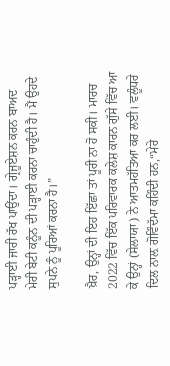ਪੜ੍ਹਾਈ ਜਾਰੀ ਰੱਖ ਪਾਉਂਦਾ। ਗ੍ਰੇਜੂਏਸ਼ਨ ਕਰਨ ਬਾਅਦ ਮੇਰੀ ਬੇਟੀ ਕਨੂੰਨ ਦੀ ਪੜ੍ਹਾਈ ਕਰਨਾ ਚਾਹੁੰਦੀ ਹੈ। ਮੈਂ ਉਹਦੇ ਸੁਪਨੇ ਨੂੰ ਪੂਰਿਆਂ ਕਰਨਾ ਹੈ।”

ਖ਼ੈਰ, ਉਨ੍ਹਾਂ ਦੀ ਇਹ ਇੱਛਾ ਤਾਂ ਪੂਰੀ ਨਾ ਹੋ ਸਕੀ। ਮਾਰਚ 2022 ਵਿੱਚ ਇੱਕ ਪਰਿਵਾਰਕ ਕਲੇਸ਼ ਕਾਰਨ ਗੁੱਸੇ ਵਿੱਚ ਆ ਕੇ ਉਨ੍ਹਾਂ (ਸੇਲਾਯਾ) ਨੇ ਆਤਮਹੱਤਿਆ ਕਰ ਲਈ। ਵਲੂੰਧਰੇ ਦਿਲ ਨਾਲ਼ ਗੋਵਿੰਦੱਮਾ ਕਹਿੰਦੀ ਹਨ,“ਮੇਰੇ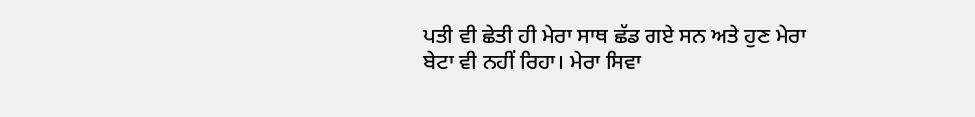ਪਤੀ ਵੀ ਛੇਤੀ ਹੀ ਮੇਰਾ ਸਾਥ ਛੱਡ ਗਏ ਸਨ ਅਤੇ ਹੁਣ ਮੇਰਾ ਬੇਟਾ ਵੀ ਨਹੀਂ ਰਿਹਾ। ਮੇਰਾ ਸਿਵਾ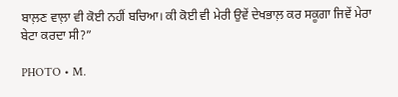ਬਾਲ਼ਣ ਵਾਲ਼ਾ ਵੀ ਕੋਈ ਨਹੀਂ ਬਚਿਆ। ਕੀ ਕੋਈ ਵੀ ਮੇਰੀ ਉਵੇਂ ਦੇਖਭਾਲ਼ ਕਰ ਸਕੂਗਾ ਜਿਵੇਂ ਮੇਰਾ ਬੇਟਾ ਕਰਦਾ ਸੀ?”

PHOTO • M.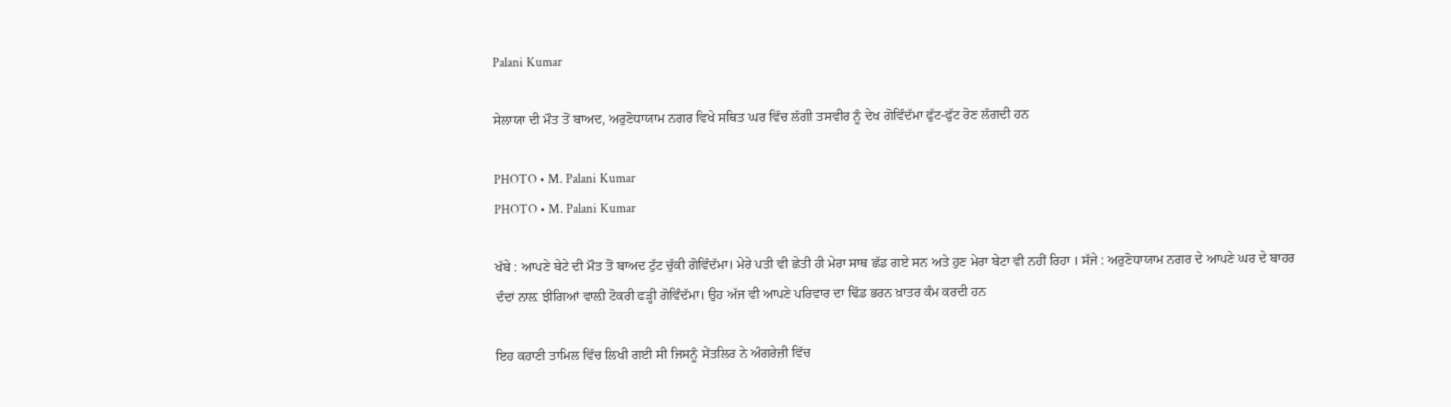Palani Kumar

ਸੇਲਾਯਾ ਦੀ ਮੌਤ ਤੋਂ ਬਾਅਦ, ਅਰੁਣੋਧਾਯਾਮ ਨਗਰ ਵਿਖੇ ਸਥਿਤ ਘਰ ਵਿੱਚ ਲੱਗੀ ਤਸਵੀਰ ਨੂੰ ਦੇਖ ਗੋਵਿੰਦੱਮਾ ਫੁੱਟ-ਫੁੱਟ ਰੋਣ ਲੱਗਦੀ ਹਨ

PHOTO • M. Palani Kumar
PHOTO • M. Palani Kumar

ਖੱਬੇ : ਆਪਣੇ ਬੇਟੇ ਦੀ ਮੌਤ ਤੋਂ ਬਾਅਦ ਟੁੱਟ ਚੁੱਕੀ ਗੋਵਿੰਦੱਮਾ। ਮੇਰੇ ਪਤੀ ਵੀ ਛੇਤੀ ਹੀ ਮੇਰਾ ਸਾਥ ਛੱਡ ਗਏ ਸਨ ਅਤੇ ਹੁਣ ਮੇਰਾ ਬੇਟਾ ਵੀ ਨਹੀਂ ਰਿਹਾ । ਸੱਜੇ : ਅਰੁਣੋਧਾਯਾਮ ਨਗਰ ਦੇ ਆਪਣੇ ਘਰ ਦੇ ਬਾਹਰ ਦੰਦਾਂ ਨਾਲ਼ ਝੀਂਗਿਆਂ ਵਾਲ਼ੀ ਟੋਕਰੀ ਫੜ੍ਹੀ ਗੋਵਿੰਦੱਮਾ। ਉਹ ਅੱਜ ਵੀ ਆਪਣੇ ਪਰਿਵਾਰ ਦਾ ਢਿੱਡ ਭਰਨ ਖ਼ਾਤਰ ਕੰਮ ਕਰਦੀ ਹਨ

ਇਹ ਕਹਾਣੀ ਤਾਮਿਲ ਵਿੱਚ ਲਿਖੀ ਗਈ ਸੀ ਜਿਸਨੂੰ ਸੇਂਤਲਿਰ ਨੇ ਅੰਗਰੇਜ਼ੀ ਵਿੱਚ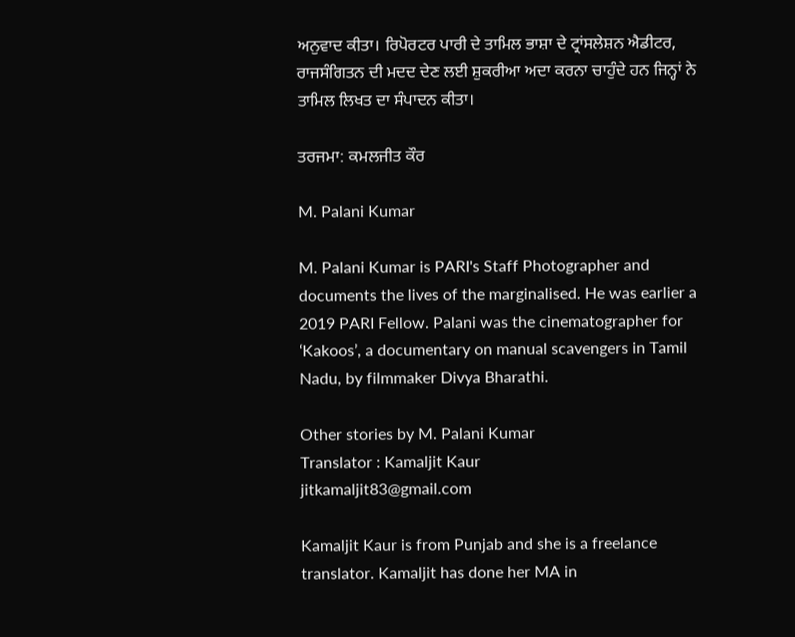ਅਨੁਵਾਦ ਕੀਤਾ। ਰਿਪੋਰਟਰ ਪਾਰੀ ਦੇ ਤਾਮਿਲ ਭਾਸ਼ਾ ਦੇ ਟ੍ਰਾਂਸਲੇਸ਼ਨ ਐਡੀਟਰ, ਰਾਜਸੰਗਿਤਨ ਦੀ ਮਦਦ ਦੇਣ ਲਈ ਸ਼ੁਕਰੀਆ ਅਦਾ ਕਰਨਾ ਚਾਹੁੰਦੇ ਹਨ ਜਿਨ੍ਹਾਂ ਨੇ ਤਾਮਿਲ ਲਿਖਤ ਦਾ ਸੰਪਾਦਨ ਕੀਤਾ।

ਤਰਜਮਾ: ਕਮਲਜੀਤ ਕੌਰ

M. Palani Kumar

M. Palani Kumar is PARI's Staff Photographer and documents the lives of the marginalised. He was earlier a 2019 PARI Fellow. Palani was the cinematographer for ‘Kakoos’, a documentary on manual scavengers in Tamil Nadu, by filmmaker Divya Bharathi.

Other stories by M. Palani Kumar
Translator : Kamaljit Kaur
jitkamaljit83@gmail.com

Kamaljit Kaur is from Punjab and she is a freelance translator. Kamaljit has done her MA in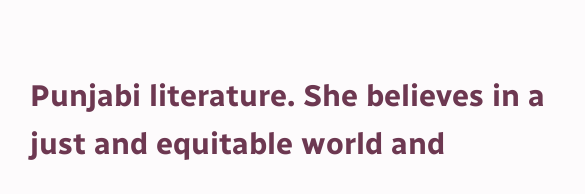Punjabi literature. She believes in a just and equitable world and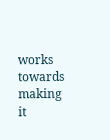works towards making it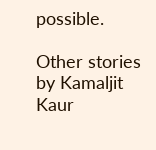possible.

Other stories by Kamaljit Kaur